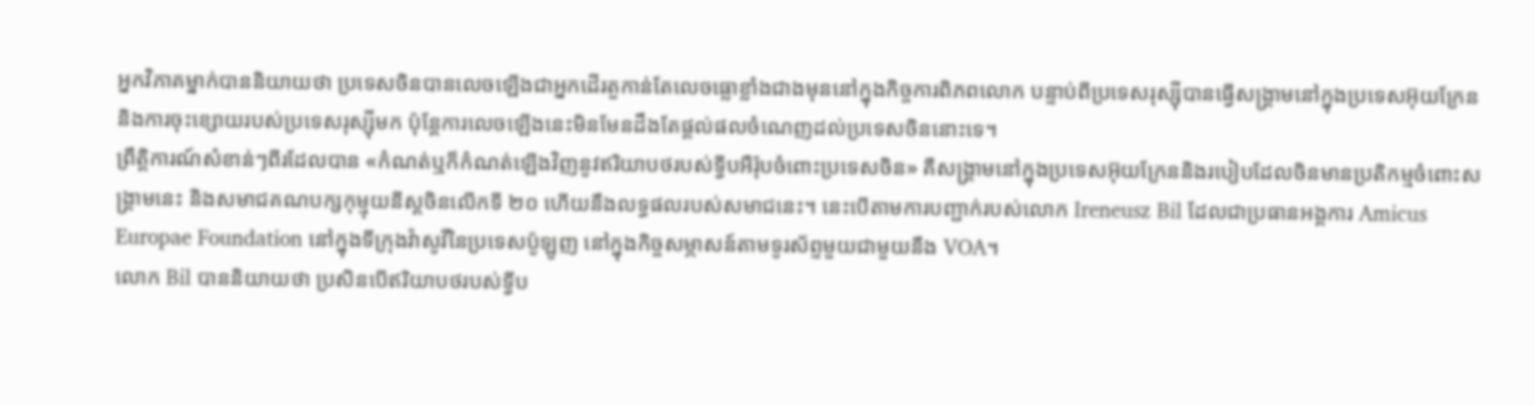អ្នកវិភាគម្នាក់បាននិយាយថា ប្រទេសចិនបានលេចឡើងជាអ្នកដើរតួកាន់តែលេចធ្លោខ្លាំងជាងមុននៅក្នុងកិច្ចការពិភពលោក បន្ទាប់ពីប្រទេសរុស្ស៊ីបានធ្វើសង្គ្រាមនៅក្នុងប្រទេសអ៊ុយក្រែននិងការចុះខ្សោយរបស់ប្រទេសរុស្ស៊ីមក ប៉ុន្តែការលេចឡើងនេះមិនមែនដឹងតែផ្ដល់ផលចំណេញដល់ប្រទេសចិននោះទេ។
ព្រឹត្តិការណ៍សំខាន់ៗពីរដែលបាន «កំណត់ឬក៏កំណត់ឡើងវិញនូវឥរិយាបថរបស់ទ្វីបអឺរ៉ុបចំពោះប្រទេសចិន» គឺសង្គ្រាមនៅក្នុងប្រទេសអ៊ុយក្រែននិងរបៀបដែលចិនមានប្រតិកម្មចំពោះសង្គ្រាមនេះ និងសមាជគណបក្សកុម្មុយនីស្តចិនលើកទី ២០ ហើយនឹងលទ្ធផលរបស់សមាជនេះ។ នេះបើតាមការបញ្ជាក់របស់លោក Ireneusz Bil ដែលជាប្រធានអង្គការ Amicus Europae Foundation នៅក្នុងទីក្រុងវ៉ាសូវីនៃប្រទេសប៉ូឡូញ នៅក្នុងកិច្ចសម្ភាសន៍តាមទូរស័ព្ទមួយជាមួយនឹង VOA។
លោក Bil បាននិយាយថា ប្រសិនបើឥរិយាបថរបស់ទ្វីប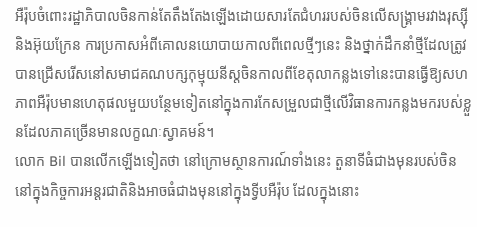អឺរ៉ុបចំពោះរដ្ឋាភិបាលចិនកាន់តែតឹងតែងឡើងដោយសារតែជំហររបស់ចិនលើសង្គ្រាមរវាងរុស្ស៊ីនិងអ៊ុយក្រែន ការប្រកាសអំពីគោលនយោបាយកាលពីពេលថ្មីៗនេះ និងថ្នាក់ដឹកនាំថ្មីដែលត្រូវបានជ្រើសរើសនៅសមាជគណបក្សកុម្មុយនីស្តចិនកាលពីខែតុលាកន្លងទៅនេះបានធ្វើឱ្យសហភាពអឺរ៉ុបមានហេតុផលមួយបន្ថែមទៀតនៅក្នុងការកែសម្រួលជាថ្មីលើវិធានការកន្លងមករបស់ខ្លួនដែលភាគច្រើនមានលក្ខណៈស្វាគមន៍។
លោក Bil បានលើកឡើងទៀតថា នៅក្រោមស្ថានការណ៍ទាំងនេះ តួនាទីធំជាងមុនរបស់ចិននៅក្នុងកិច្ចការអន្តរជាតិនិងអាចធំជាងមុននៅក្នុងទ្វីបអឺរ៉ុប ដែលក្នុងនោះ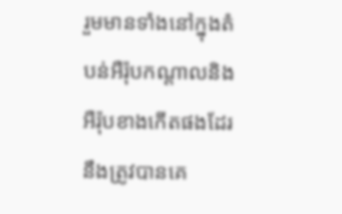រួមមានទាំងនៅក្នុងតំបន់អឺរ៉ុបកណ្ដាលនិងអឺរ៉ុបខាងកើតផងដែរ នឹងត្រូវបានគេ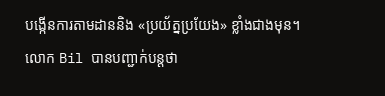បង្កើនការតាមដាននិង «ប្រយ័ត្នប្រយែង» ខ្លាំងជាងមុន។
លោក Bil បានបញ្ជាក់បន្តថា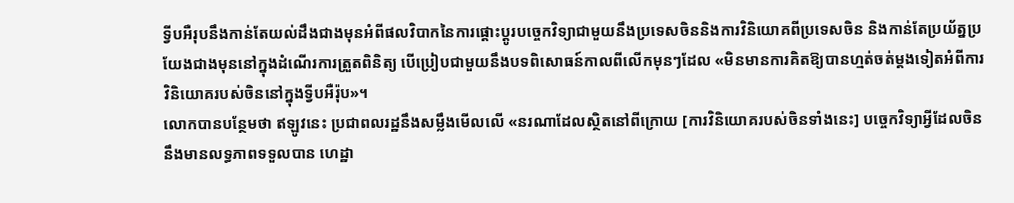ទ្វីបអឺរុបនឹងកាន់តែយល់ដឹងជាងមុនអំពីផលវិបាកនៃការផ្ដោះប្ដូរបច្ចេកវិទ្យាជាមួយនឹងប្រទេសចិននិងការវិនិយោគពីប្រទេសចិន និងកាន់តែប្រយ័ត្នប្រយែងជាងមុននៅក្នុងដំណើរការត្រួតពិនិត្យ បើប្រៀបជាមួយនឹងបទពិសោធន៍កាលពីលើកមុនៗដែល «មិនមានការគិតឱ្យបានហ្មត់ចត់ម្ដងទៀតអំពីការវិនិយោគរបស់ចិននៅក្នុងទ្វីបអឺរ៉ុប»។
លោកបានបន្ថែមថា ឥឡូវនេះ ប្រជាពលរដ្ឋនឹងសម្លឹងមើលលើ «នរណាដែលស្ថិតនៅពីក្រោយ [ការវិនិយោគរបស់ចិនទាំងនេះ] បច្ចេកវិទ្យាអ្វីដែលចិននឹងមានលទ្ធភាពទទួលបាន ហេដ្ឋា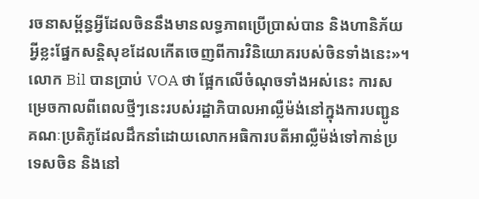រចនាសម្ព័ន្ធអ្វីដែលចិននឹងមានលទ្ធភាពប្រើប្រាស់បាន និងហានិភ័យអ្វីខ្លះផ្នែកសន្តិសុខដែលកើតចេញពីការវិនិយោគរបស់ចិនទាំងនេះ»។
លោក Bil បានប្រាប់ VOA ថា ផ្អែកលើចំណុចទាំងអស់នេះ ការសម្រេចកាលពីពេលថ្មីៗនេះរបស់រដ្ឋាភិបាលអាល្លឺម៉ង់នៅក្នុងការបញ្ជូនគណៈប្រតិភូដែលដឹកនាំដោយលោកអធិការបតីអាល្លឺម៉ង់ទៅកាន់ប្រទេសចិន និងនៅ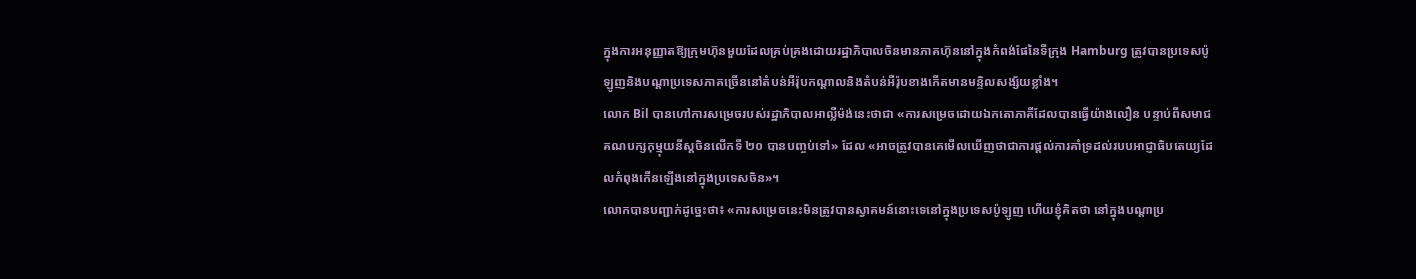ក្នុងការអនុញ្ញាតឱ្យក្រុមហ៊ុនមួយដែលគ្រប់គ្រងដោយរដ្ឋាភិបាលចិនមានភាគហ៊ុននៅក្នុងកំពង់ផែនៃទីក្រុង Hamburg ត្រូវបានប្រទេសប៉ូឡូញនិងបណ្ដាប្រទេសភាគច្រើននៅតំបន់អឺរ៉ុបកណ្ដាលនិងតំបន់អឺរ៉ុបខាងកើតមានមន្ទិលសង្ស័យខ្លាំង។
លោក Bil បានហៅការសម្រេចរបស់រដ្ឋាភិបាលអាល្លឺម៉ង់នេះថាជា «ការសម្រេចដោយឯកតោភាគីដែលបានធ្វើយ៉ាងលឿន បន្ទាប់ពីសមាជគណបក្សកុម្មុយនីស្តចិនលើកទី ២០ បានបញ្ចប់ទៅ» ដែល «អាចត្រូវបានគេមើលឃើញថាជាការផ្ដល់ការគាំទ្រដល់របបអាជ្ញាធិបតេយ្យដែលកំពុងកើនឡើងនៅក្នុងប្រទេសចិន»។
លោកបានបញ្ជាក់ដូច្នេះថា៖ «ការសម្រេចនេះមិនត្រូវបានស្វាគមន៍នោះទេនៅក្នុងប្រទេសប៉ូឡូញ ហើយខ្ញុំគិតថា នៅក្នុងបណ្ដាប្រ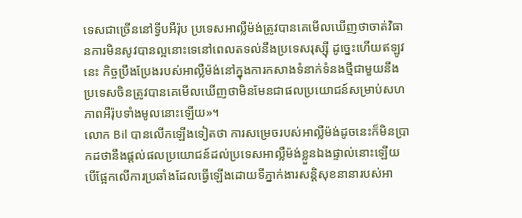ទេសជាច្រើននៅទ្វីបអឺរ៉ុប ប្រទេសអាល្លឺម៉ង់ត្រូវបានគេមើលឃើញថាចាត់វិធានការមិនសូវបានល្អនោះទេនៅពេលតទល់នឹងប្រទេសរុស្ស៊ី ដូច្នេះហើយឥឡូវនេះ កិច្ចប្រឹងប្រែងរបស់អាល្លឺម៉ង់នៅក្នុងការកសាងទំនាក់ទំនងថ្មីជាមួយនឹងប្រទេសចិនត្រូវបានគេមើលឃើញថាមិនមែនជាផលប្រយោជន៍សម្រាប់សហភាពអឺរ៉ុបទាំងមូលនោះឡើយ»។
លោក Bil បានលើកឡើងទៀតថា ការសម្រេចរបស់អាល្លឺម៉ង់ដូចនេះក៏មិនប្រាកដថានឹងផ្ដល់ផលប្រយោជន៍ដល់ប្រទេសអាល្លឺម៉ង់ខ្លួនឯងផ្ទាល់នោះឡើយ បើផ្អែកលើការប្រឆាំងដែលធ្វើឡើងដោយទីភ្នាក់ងារសន្តិសុខនានារបស់អា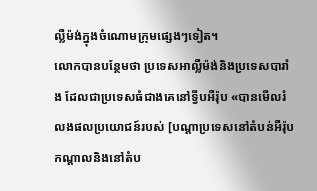ល្លឺម៉ង់ក្នុងចំណោមក្រុមផ្សេងៗទៀត។
លោកបានបន្ថែមថា ប្រទេសអាល្លឺម៉ង់និងប្រទេសបារាំង ដែលជាប្រទេសធំជាងគេនៅទ្វីបអឺរ៉ុប «បានមើលរំលងផលប្រយោជន៍របស់ [បណ្ដាប្រទេសនៅតំបន់អឺរ៉ុបកណ្ដាលនិងនៅតំប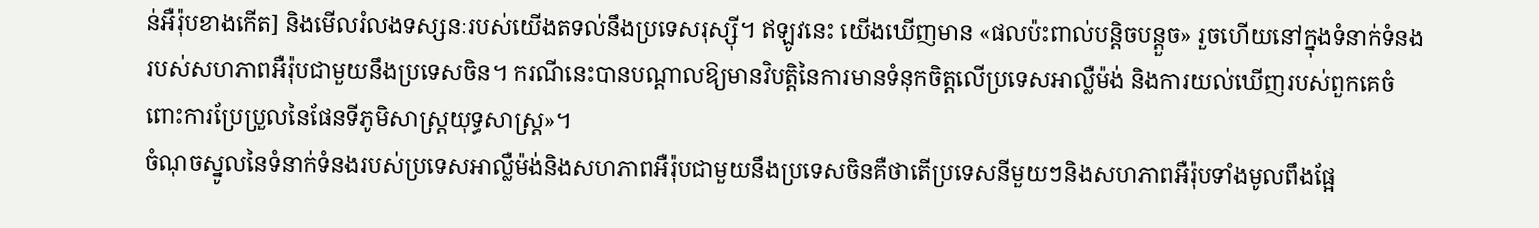ន់អឺរ៉ុបខាងកើត] និងមើលរំលងទស្សនៈរបស់យើងតទល់នឹងប្រទេសរុស្ស៊ី។ ឥឡូវនេះ យើងឃើញមាន «ផលប៉ះពាល់បន្តិចបន្តួច» រួចហើយនៅក្នុងទំនាក់ទំនងរបស់សហភាពអឺរ៉ុបជាមួយនឹងប្រទេសចិន។ ករណីនេះបានបណ្ដាលឱ្យមានវិបត្តិនៃការមានទំនុកចិត្តលើប្រទេសអាល្លឺម៉ង់ និងការយល់ឃើញរបស់ពួកគេចំពោះការប្រែប្រួលនៃផែនទីភូមិសាស្ត្រយុទ្ធសាស្ត្រ»។
ចំណុចស្នូលនៃទំនាក់ទំនងរបស់ប្រទេសអាល្លឺម៉ង់និងសហភាពអឺរ៉ុបជាមួយនឹងប្រទេសចិនគឺថាតើប្រទេសនីមួយៗនិងសហភាពអឺរ៉ុបទាំងមូលពឹងផ្អែ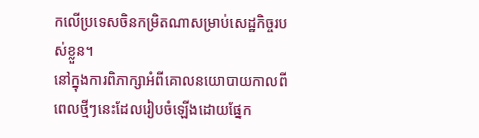កលើប្រទេសចិនកម្រិតណាសម្រាប់សេដ្ឋកិច្ចរបស់ខ្លួន។
នៅក្នុងការពិភាក្សាអំពីគោលនយោបាយកាលពីពេលថ្មីៗនេះដែលរៀបចំឡើងដោយផ្នែក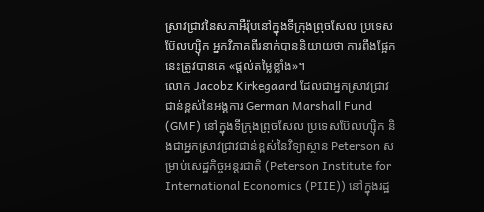ស្រាវជ្រាវនៃសភាអឺរ៉ុបនៅក្នុងទីក្រុងព្រុចសែល ប្រទេសប៊ែលហ្ស៊ិក អ្នកវិភាគពីរនាក់បាននិយាយថា ការពឹងផ្អែកនេះត្រូវបានគេ «ផ្ដល់តម្លៃខ្លាំង»។
លោក Jacobz Kirkegaard ដែលជាអ្នកស្រាវជ្រាវជាន់ខ្ពស់នៃអង្គការ German Marshall Fund (GMF) នៅក្នុងទីក្រុងព្រុចសែល ប្រទេសប៊ែលហ្ស៊ិក និងជាអ្នកស្រាវជ្រាវជាន់ខ្ពស់នៃវិទ្យាស្ថាន Peterson សម្រាប់សេដ្ឋកិច្ចអន្តរជាតិ (Peterson Institute for International Economics (PIIE)) នៅក្នុងរដ្ឋ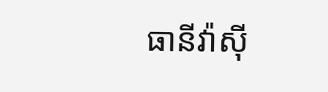ធានីវ៉ាស៊ី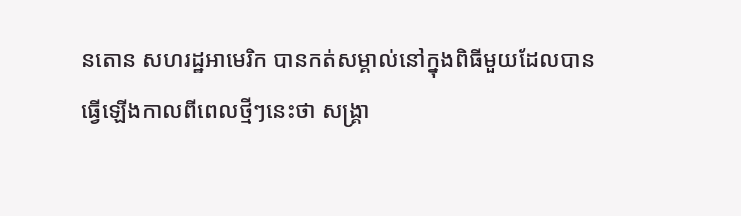នតោន សហរដ្ឋអាមេរិក បានកត់សម្គាល់នៅក្នុងពិធីមួយដែលបានធ្វើឡើងកាលពីពេលថ្មីៗនេះថា សង្គ្រា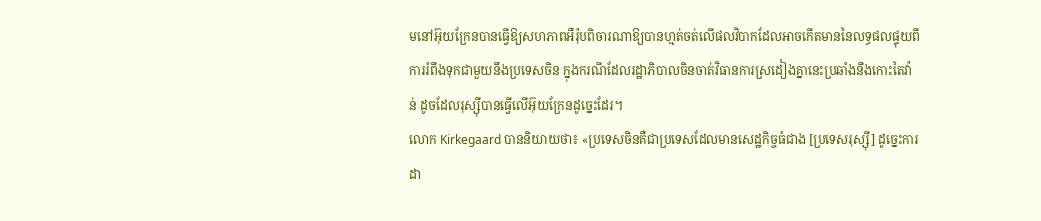មនៅអ៊ុយក្រែនបានធ្វើឱ្យសហភាពអឺរ៉ុបពិចារណាឱ្យបានហ្មត់ចត់លើផលវិបាកដែលអាចកើតមាននៃលទ្ធផលផ្ទុយពីការរំពឹងទុកជាមួយនឹងប្រទេសចិន ក្នុងករណីដែលរដ្ឋាភិបាលចិនចាត់វិធានការស្រដៀងគ្នានេះប្រឆាំងនឹងកោះតៃវ៉ាន់ ដូចដែលរុស្ស៊ីបានធ្វើលើអ៊ុយក្រែនដូច្នេះដែរ។
លោក Kirkegaard បាននិយាយថា៖ «ប្រទេសចិនគឺជាប្រទេសដែលមានសេដ្ឋកិច្ចធំជាង [ប្រទេសរុស្ស៊ី] ដូច្នេះការដា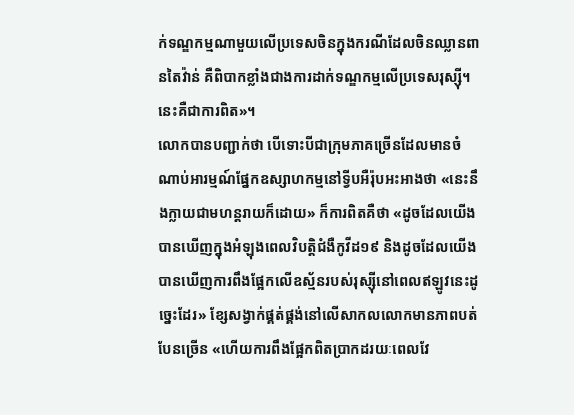ក់ទណ្ឌកម្មណាមួយលើប្រទេសចិនក្នុងករណីដែលចិនឈ្លានពានតៃវ៉ាន់ គឺពិបាកខ្លាំងជាងការដាក់ទណ្ឌកម្មលើប្រទេសរុស្ស៊ី។ នេះគឺជាការពិត»។
លោកបានបញ្ជាក់ថា បើទោះបីជាក្រុមភាគច្រើនដែលមានចំណាប់អារម្មណ៍ផ្នែកឧស្សាហកម្មនៅទ្វីបអឺរ៉ុបអះអាងថា «នេះនឹងក្លាយជាមហន្តរាយក៏ដោយ» ក៏ការពិតគឺថា «ដូចដែលយើងបានឃើញក្នុងអំឡុងពេលវិបត្តិជំងឺកូវីដ១៩ និងដូចដែលយើងបានឃើញការពឹងផ្អែកលើឧស្ម័នរបស់រុស្ស៊ីនៅពេលឥឡូវនេះដូច្នេះដែរ» ខ្សែសង្វាក់ផ្គត់ផ្គង់នៅលើសាកលលោកមានភាពបត់បែនច្រើន «ហើយការពឹងផ្អែកពិតប្រាកដរយៈពេលវែ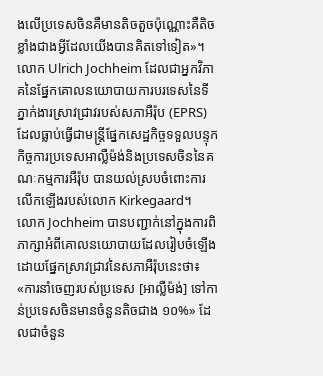ងលើប្រទេសចិនគឺមានតិចតួចប៉ុណ្ណោះគឺតិចខ្លាំងជាងអ្វីដែលយើងបានគិតទៅទៀត»។
លោក Ulrich Jochheim ដែលជាអ្នកវិភាគនៃផ្នែកគោលនយោបាយការបរទេសនៃទីភ្នាក់ងារស្រាវជ្រាវរបស់សភាអឺរ៉ុប (EPRS) ដែលធ្លាប់ធ្វើជាមន្ត្រីផ្នែកសេដ្ឋកិច្ចទទួលបន្ទុកកិច្ចការប្រទេសអាល្លឺម៉ង់និងប្រទេសចិននៃគណៈកម្មការអឺរ៉ុប បានយល់ស្របចំពោះការលើកឡើងរបស់លោក Kirkegaard។
លោក Jochheim បានបញ្ជាក់នៅក្នុងការពិភាក្សាអំពីគោលនយោបាយដែលរៀបចំឡើងដោយផ្នែកស្រាវជ្រាវនៃសភាអឺរ៉ុបនេះថា៖ «ការនាំចេញរបស់ប្រទេស [អាល្លឺម៉ង់] ទៅកាន់ប្រទេសចិនមានចំនួនតិចជាង ១០%» ដែលជាចំនួន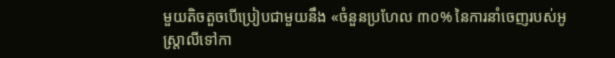មួយតិចតួចបើប្រៀបជាមួយនឹង «ចំនួនប្រហែល ៣០% នៃការនាំចេញរបស់អូស្ត្រាលីទៅកា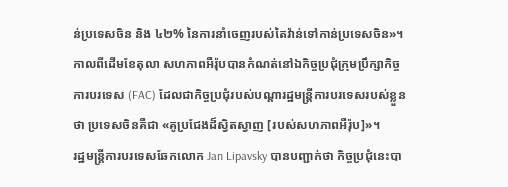ន់ប្រទេសចិន និង ៤២% នៃការនាំចេញរបស់តៃវ៉ាន់ទៅកាន់ប្រទេសចិន»។
កាលពីដើមខែតុលា សហភាពអឺរ៉ុបបានកំណត់នៅឯកិច្ចប្រជុំក្រុមប្រឹក្សាកិច្ចការបរទេស (FAC) ដែលជាកិច្ចប្រជុំរបស់បណ្ដារដ្ឋមន្ត្រីការបរទេសរបស់ខ្លួនថា ប្រទេសចិនគឺជា «គូប្រជែងដ៏ស្វិតស្វាញ [របស់សហភាពអឺរ៉ុប]»។
រដ្ឋមន្ត្រីការបរទេសឆែកលោក Jan Lipavsky បានបញ្ជាក់ថា កិច្ចប្រជុំនេះបា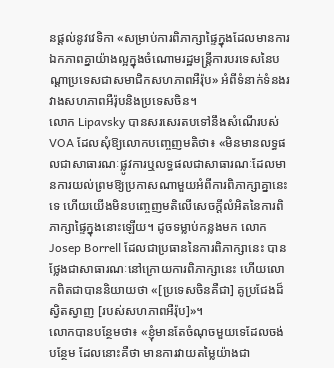នផ្ដល់នូវវេទិកា «សម្រាប់ការពិភាក្សាផ្ទៃក្នុងដែលមានការឯកភាពគ្នាយ៉ាងល្អក្នុងចំណោមរដ្ឋមន្ត្រីការបរទេសនៃបណ្ដាប្រទេសជាសមាជិកសហភាពអឺរ៉ុប» អំពីទំនាក់ទំនងរវាងសហភាពអឺរ៉ុបនិងប្រទេសចិន។
លោក Lipavsky បានសរសេរតបទៅនឹងសំណើរបស់ VOA ដែលសុំឱ្យលោកបញ្ចេញមតិថា៖ «មិនមានលទ្ធផលជាសាធារណៈផ្លូវការឬលទ្ធផលជាសាធារណៈដែលមានការយល់ព្រមឱ្យប្រកាសណាមួយអំពីការពិភាក្សាគ្នានេះទេ ហើយយើងមិនបញ្ចេញមតិលើសេចក្ដីលំអិតនៃការពិភាក្សាផ្ទៃក្នុងនោះឡើយ។ ដូចទម្លាប់កន្លងមក លោក Josep Borrell ដែលជាប្រធាននៃការពិភាក្សានេះ បានថ្លែងជាសាធារណៈនៅក្រោយការពិភាក្សានេះ ហើយលោកពិតជាបាននិយាយថា «[ប្រទេសចិនគឺជា] គូប្រជែងដ៏ស្វិតស្វាញ [របស់សហភាពអឺរ៉ុប]»។
លោកបានបន្ថែមថា៖ «ខ្ញុំមានតែចំណុចមួយទេដែលចង់បន្ថែម ដែលនោះគឺថា មានការវាយតម្លៃយ៉ាងជា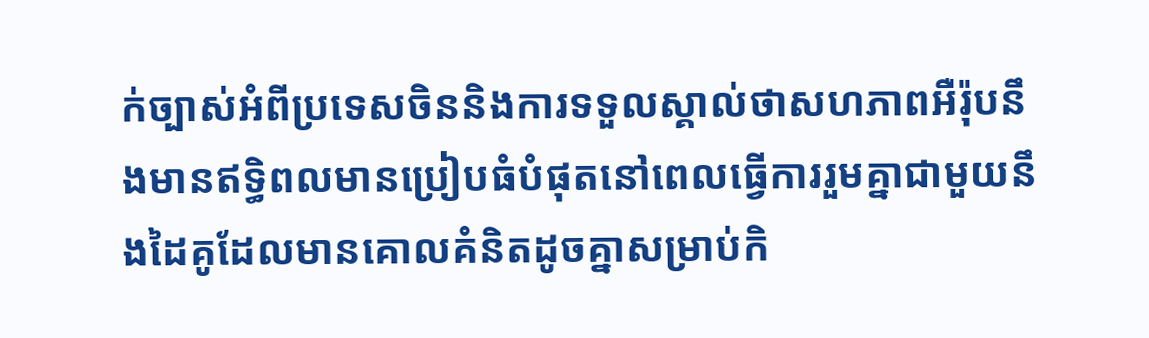ក់ច្បាស់អំពីប្រទេសចិននិងការទទួលស្គាល់ថាសហភាពអឺរ៉ុបនឹងមានឥទ្ធិពលមានប្រៀបធំបំផុតនៅពេលធ្វើការរួមគ្នាជាមួយនឹងដៃគូដែលមានគោលគំនិតដូចគ្នាសម្រាប់កិ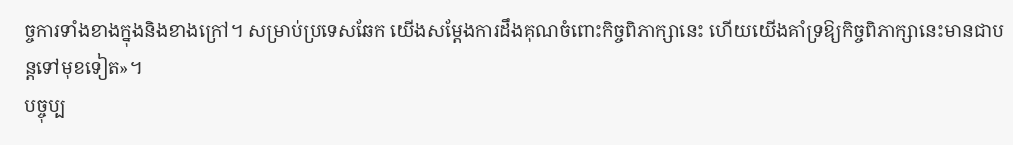ច្ចការទាំងខាងក្នុងនិងខាងក្រៅ។ សម្រាប់ប្រទេសឆែក យើងសម្ដែងការដឹងគុណចំពោះកិច្ចពិភាក្សានេះ ហើយយើងគាំទ្រឱ្យកិច្ចពិភាក្សានេះមានជាបន្តទៅមុខទៀត»។
បច្ចុប្ប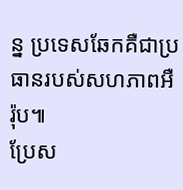ន្ន ប្រទេសឆែកគឺជាប្រធានរបស់សហភាពអឺរ៉ុប៕
ប្រែស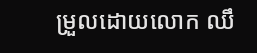ម្រួលដោយលោក ឈឹ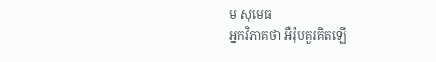ម សុមេធ
អ្នកវិភាគថា អឺរ៉ុបគួរគិតឡើ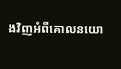ងវិញអំពីគោលនយោ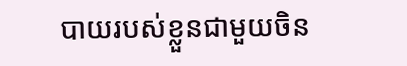បាយរបស់ខ្លួនជាមួយចិន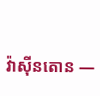វ៉ាស៊ីនតោន —